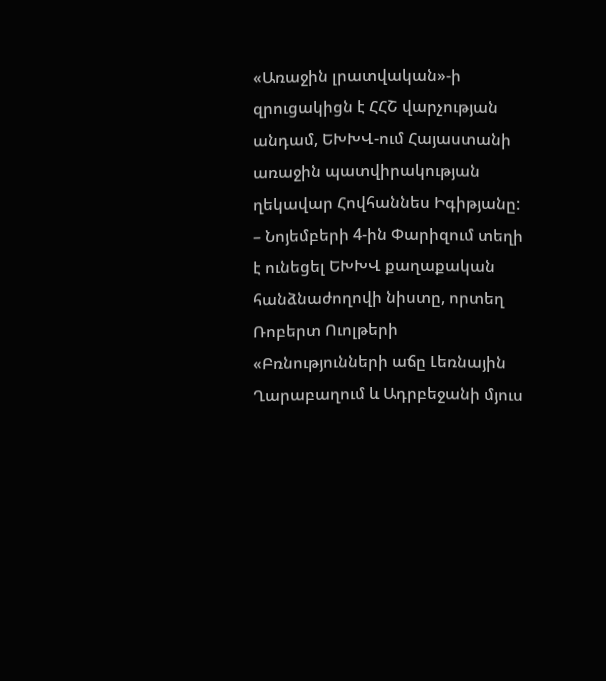«Առաջին լրատվական»-ի զրուցակիցն է ՀՀՇ վարչության անդամ, ԵԽԽՎ-ում Հայաստանի առաջին պատվիրակության ղեկավար Հովհաննես Իգիթյանը:
– Նոյեմբերի 4-ին Փարիզում տեղի է ունեցել ԵԽԽՎ քաղաքական հանձնաժողովի նիստը, որտեղ Ռոբերտ Ուոլթերի «Բռնությունների աճը Լեռնային Ղարաբաղում և Ադրբեջանի մյուս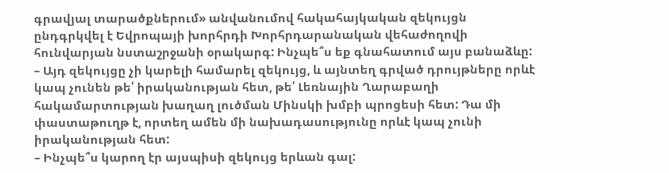գրավյալ տարածքներում» անվանումով հակահայկական զեկույցն ընդգրկվել է Եվրոպայի խորհրդի Խորհրդարանական վեհաժողովի հունվարյան նստաշրջանի օրակարգ: Ինչպե՞ս եք գնահատում այս բանաձևը:
– Այդ զեկույցը չի կարելի համարել զեկույց, և այնտեղ գրված դրույթները որևէ կապ չունեն թե՛ իրականության հետ, թե՛ Լեռնային Ղարաբաղի հակամարտության խաղաղ լուծման Մինսկի խմբի պրոցեսի հետ: Դա մի փաստաթուղթ է, որտեղ ամեն մի նախադասությունը որևէ կապ չունի իրականության հետ:
– Ինչպե՞ս կարող էր այսպիսի զեկույց երևան գալ: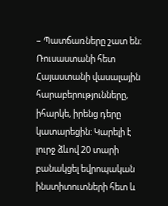– Պատճառները շատ են: Ռուսաստանի հետ Հայաստանի վասալային հարաբերությունները, իհարկե, իրենց դերը կատարեցին: Կարելի է լուրջ ձևով 20 տարի բանակցել եվրոպական ինստիտուտների հետ և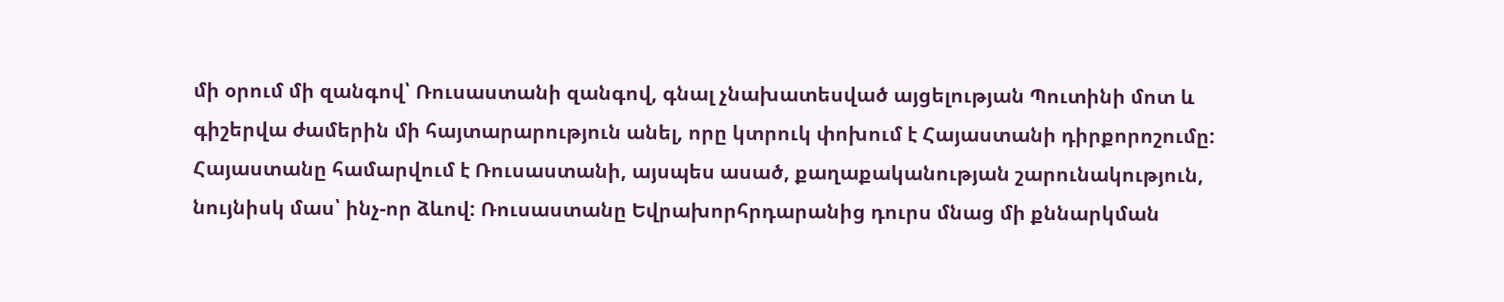մի օրում մի զանգով՝ Ռուսաստանի զանգով, գնալ չնախատեսված այցելության Պուտինի մոտ և գիշերվա ժամերին մի հայտարարություն անել, որը կտրուկ փոխում է Հայաստանի դիրքորոշումը: Հայաստանը համարվում է Ռուսաստանի, այսպես ասած, քաղաքականության շարունակություն, նույնիսկ մաս՝ ինչ-որ ձևով: Ռուսաստանը Եվրախորհրդարանից դուրս մնաց մի քննարկման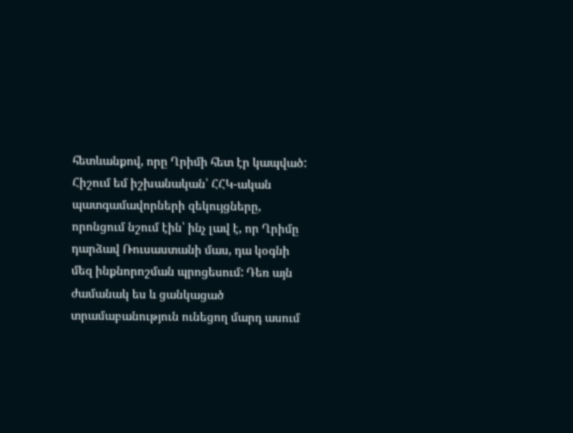հետևանքով, որը Ղրիմի հետ էր կապված: Հիշում եմ իշխանական՝ ՀՀԿ-ական պատգամավորների զեկույցները, որոնցում նշում էին՝ ինչ լավ է, որ Ղրիմը դարձավ Ռուսաստանի մաս, դա կօգնի մեզ ինքնորոշման պրոցեսում: Դեռ այն ժամանակ ես և ցանկացած տրամաբանություն ունեցող մարդ ասում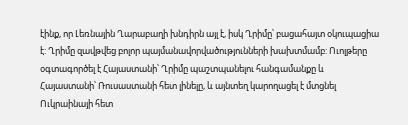էինք, որ Լեռնային Ղարաբաղի խնդիրն այլ է, իսկ Ղրիմը՝ բացահայտ օկուպացիա է: Ղրիմը զավթվեց բոլոր պայմանավորվածությունների խախտմամբ: Ուոլթերը օգտագործել է Հայաստանի՝ Ղրիմը պաշտպանելու հանգամանքը և Հայաստանի՝ Ռուսաստանի հետ լինելը, և այնտեղ կարողացել է մտցնել Ուկրաինայի հետ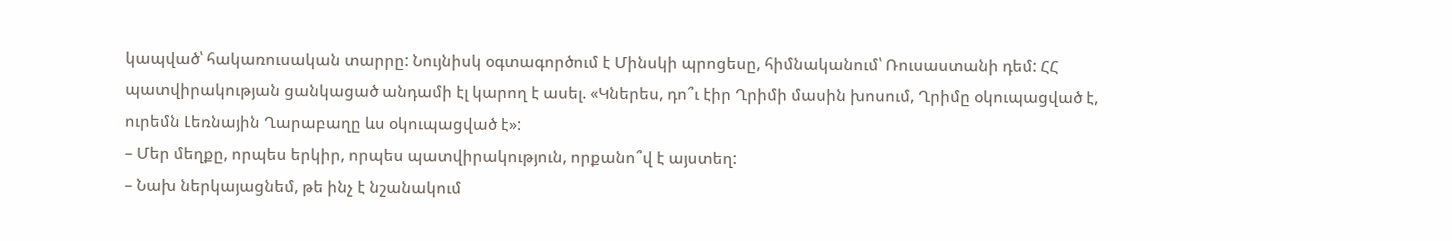կապված՝ հակառուսական տարրը: Նույնիսկ օգտագործում է Մինսկի պրոցեսը, հիմնականում՝ Ռուսաստանի դեմ: ՀՀ պատվիրակության ցանկացած անդամի էլ կարող է ասել. «Կներես, դո՞ւ էիր Ղրիմի մասին խոսում, Ղրիմը օկուպացված է, ուրեմն Լեռնային Ղարաբաղը ևս օկուպացված է»:
– Մեր մեղքը, որպես երկիր, որպես պատվիրակություն, որքանո՞վ է այստեղ:
– Նախ ներկայացնեմ, թե ինչ է նշանակում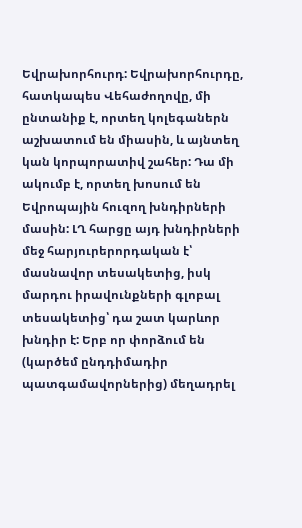Եվրախորհուրդ: Եվրախորհուրդը, հատկապես Վեհաժողովը, մի ընտանիք է, որտեղ կոլեգաներն աշխատում են միասին, և այնտեղ կան կորպորատիվ շահեր: Դա մի ակումբ է, որտեղ խոսում են Եվրոպային հուզող խնդիրների մասին: ԼՂ հարցը այդ խնդիրների մեջ հարյուրերորդական է՝ մասնավոր տեսակետից, իսկ մարդու իրավունքների գլոբալ տեսակետից՝ դա շատ կարևոր խնդիր է: Երբ որ փորձում են (կարծեմ ընդդիմադիր պատգամավորներից) մեղադրել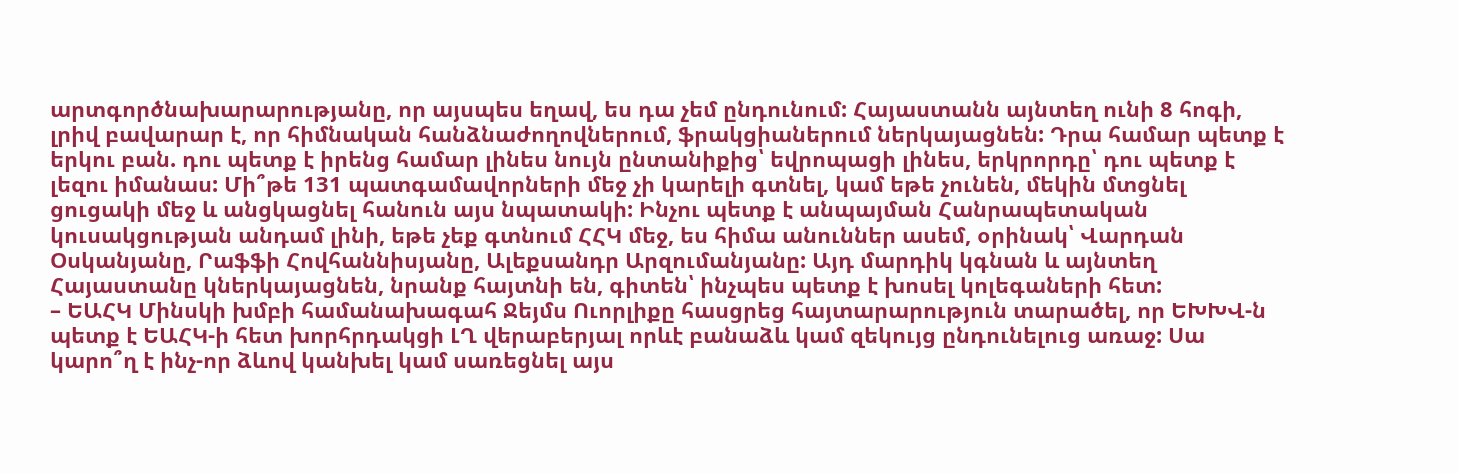արտգործնախարարությանը, որ այսպես եղավ, ես դա չեմ ընդունում: Հայաստանն այնտեղ ունի 8 հոգի, լրիվ բավարար է, որ հիմնական հանձնաժողովներում, ֆրակցիաներում ներկայացնեն: Դրա համար պետք է երկու բան. դու պետք է իրենց համար լինես նույն ընտանիքից՝ եվրոպացի լինես, երկրորդը՝ դու պետք է լեզու իմանաս: Մի՞թե 131 պատգամավորների մեջ չի կարելի գտնել, կամ եթե չունեն, մեկին մտցնել ցուցակի մեջ և անցկացնել հանուն այս նպատակի: Ինչու պետք է անպայման Հանրապետական կուսակցության անդամ լինի, եթե չեք գտնում ՀՀԿ մեջ, ես հիմա անուններ ասեմ, օրինակ՝ Վարդան Օսկանյանը, Րաֆֆի Հովհաննիսյանը, Ալեքսանդր Արզումանյանը: Այդ մարդիկ կգնան և այնտեղ Հայաստանը կներկայացնեն, նրանք հայտնի են, գիտեն՝ ինչպես պետք է խոսել կոլեգաների հետ:
– ԵԱՀԿ Մինսկի խմբի համանախագահ Ջեյմս Ուորլիքը հասցրեց հայտարարություն տարածել, որ ԵԽԽՎ-ն պետք է ԵԱՀԿ-ի հետ խորհրդակցի ԼՂ վերաբերյալ որևէ բանաձև կամ զեկույց ընդունելուց առաջ: Սա կարո՞ղ է ինչ-որ ձևով կանխել կամ սառեցնել այս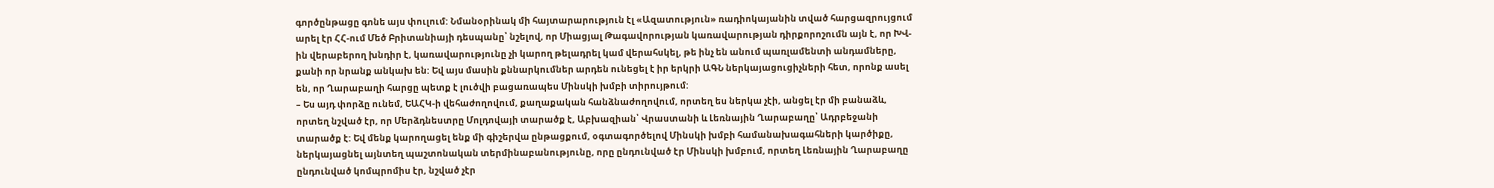գործընթացը գոնե այս փուլում: Նմանօրինակ մի հայտարարություն էլ «Ազատություն» ռադիոկայանին տված հարցազրույցում արել էր ՀՀ-ում Մեծ Բրիտանիայի դեսպանը՝ նշելով, որ Միացյալ Թագավորության կառավարության դիրքորոշումն այն է, որ ԽՎ-ին վերաբերող խնդիր է, կառավարությունը չի կարող թելադրել կամ վերահսկել, թե ինչ են անում պառլամենտի անդամները, քանի որ նրանք անկախ են: Եվ այս մասին քննարկումներ արդեն ունեցել է իր երկրի ԱԳՆ ներկայացուցիչների հետ, որոնք ասել են, որ Ղարաբաղի հարցը պետք է լուծվի բացառապես Մինսկի խմբի տիրույթում:
– Ես այդ փորձը ունեմ, ԵԱՀԿ-ի վեհաժողովում, քաղաքական հանձնաժողովում, որտեղ ես ներկա չէի, անցել էր մի բանաձև, որտեղ նշված էր, որ Մերձդնեստրը Մոլդովայի տարածք է, Աբխազիան՝ Վրաստանի և Լեռնային Ղարաբաղը՝ Ադրբեջանի տարածք է: Եվ մենք կարողացել ենք մի գիշերվա ընթացքում, օգտագործելով Մինսկի խմբի համանախագահների կարծիքը, ներկայացնել այնտեղ պաշտոնական տերմինաբանությունը, որը ընդունված էր Մինսկի խմբում, որտեղ Լեռնային Ղարաբաղը ընդունված կոմպրոմիս էր, նշված չէր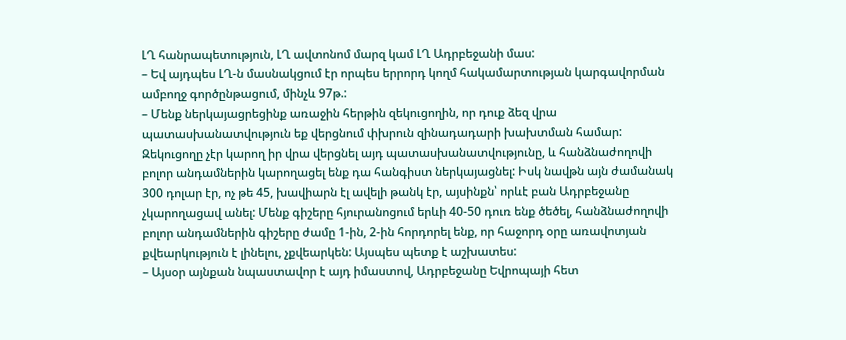ԼՂ հանրապետություն, ԼՂ ավտոնոմ մարզ կամ ԼՂ Ադրբեջանի մաս:
– Եվ այդպես ԼՂ-ն մասնակցում էր որպես երրորդ կողմ հակամարտության կարգավորման ամբողջ գործընթացում, մինչև 97թ.:
– Մենք ներկայացրեցինք առաջին հերթին զեկուցողին, որ դուք ձեզ վրա պատասխանատվություն եք վերցնում փխրուն զինադադարի խախտման համար: Զեկուցողը չէր կարող իր վրա վերցնել այդ պատասխանատվությունը, և հանձնաժողովի բոլոր անդամներին կարողացել ենք դա հանգիստ ներկայացնել: Իսկ նավթն այն ժամանակ 300 դոլար էր, ոչ թե 45, խավիարն էլ ավելի թանկ էր, այսինքն՝ որևէ բան Ադրբեջանը չկարողացավ անել: Մենք գիշերը հյուրանոցում երևի 40-50 դուռ ենք ծեծել, հանձնաժողովի բոլոր անդամներին գիշերը ժամը 1-ին, 2-ին հորդորել ենք, որ հաջորդ օրը առավոտյան քվեարկություն է լինելու, չքվեարկեն: Այսպես պետք է աշխատես:
– Այսօր այնքան նպաստավոր է այդ իմաստով, Ադրբեջանը Եվրոպայի հետ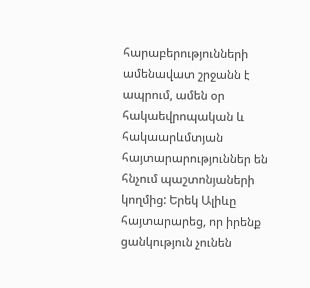հարաբերությունների ամենավատ շրջանն է ապրում, ամեն օր հակաեվրոպական և հակաարևմտյան հայտարարություններ են հնչում պաշտոնյաների կողմից: Երեկ Ալիևը հայտարարեց, որ իրենք ցանկություն չունեն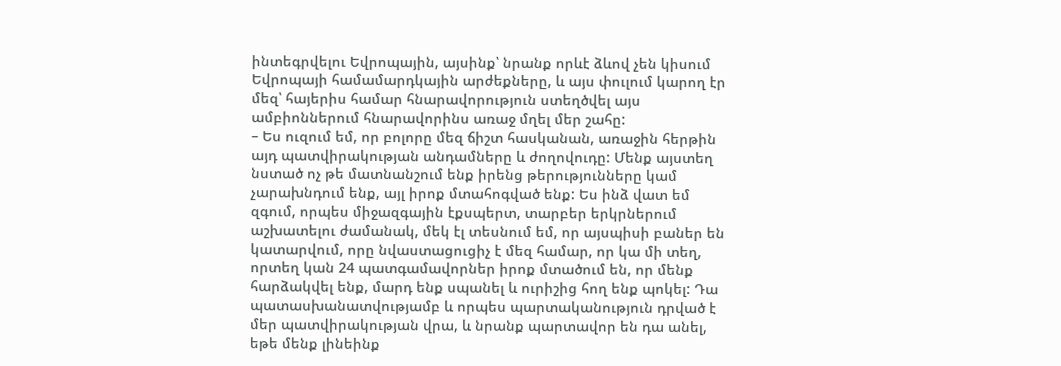ինտեգրվելու Եվրոպային, այսինք՝ նրանք որևէ ձևով չեն կիսում Եվրոպայի համամարդկային արժեքները, և այս փուլում կարող էր մեզ՝ հայերիս համար հնարավորություն ստեղծվել այս ամբիոններում հնարավորինս առաջ մղել մեր շահը:
– Ես ուզում եմ, որ բոլորը մեզ ճիշտ հասկանան, առաջին հերթին այդ պատվիրակության անդամները և ժողովուդը: Մենք այստեղ նստած ոչ թե մատնանշում ենք իրենց թերությունները կամ չարախնդում ենք, այլ իրոք մտահոգված ենք: Ես ինձ վատ եմ զգում, որպես միջազգային էքսպերտ, տարբեր երկրներում աշխատելու ժամանակ, մեկ էլ տեսնում եմ, որ այսպիսի բաներ են կատարվում, որը նվաստացուցիչ է մեզ համար, որ կա մի տեղ, որտեղ կան 24 պատգամավորներ իրոք մտածում են, որ մենք հարձակվել ենք, մարդ ենք սպանել և ուրիշից հող ենք պոկել: Դա պատասխանատվությամբ և որպես պարտականություն դրված է մեր պատվիրակության վրա, և նրանք պարտավոր են դա անել, եթե մենք լինեինք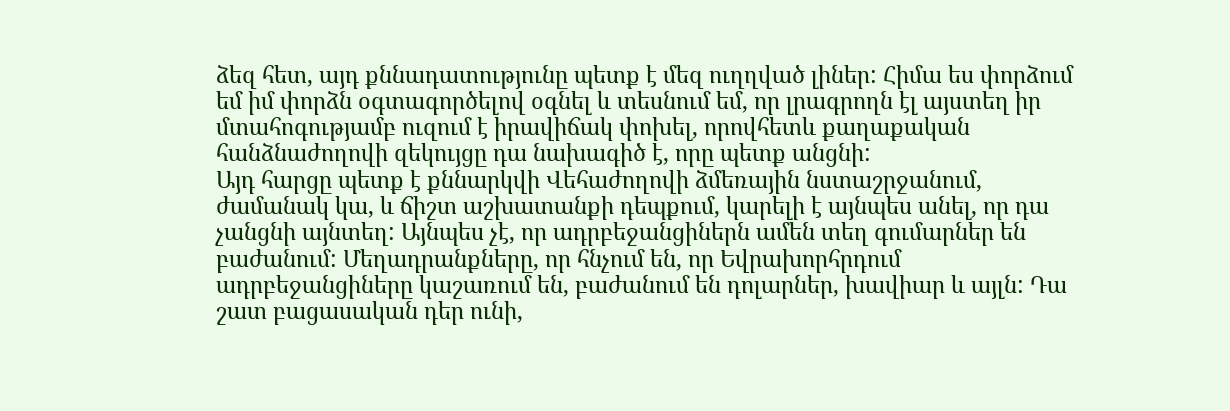ձեզ հետ, այդ քննադատությունը պետք է մեզ ուղղված լիներ: Հիմա ես փորձում եմ իմ փորձն օգտագործելով օգնել և տեսնում եմ, որ լրագրողն էլ այստեղ իր մտահոգությամբ ուզում է իրավիճակ փոխել, որովհետև քաղաքական հանձնաժողովի զեկույցը դա նախագիծ է, որը պետք անցնի:
Այդ հարցը պետք է քննարկվի Վեհաժողովի ձմեռային նստաշրջանում, ժամանակ կա, և ճիշտ աշխատանքի դեպքում, կարելի է այնպես անել, որ դա չանցնի այնտեղ: Այնպես չէ, որ ադրբեջանցիներն ամեն տեղ գումարներ են բաժանում: Մեղադրանքները, որ հնչում են, որ Եվրախորհրդում ադրբեջանցիները կաշառում են, բաժանում են դոլարներ, խավիար և այլն: Դա շատ բացասական դեր ունի,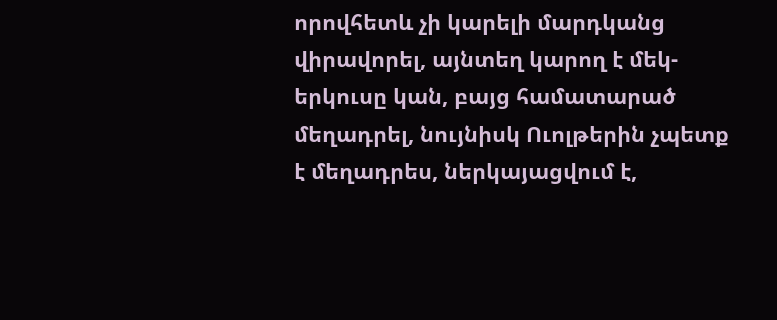որովհետև չի կարելի մարդկանց վիրավորել, այնտեղ կարող է մեկ-երկուսը կան, բայց համատարած մեղադրել, նույնիսկ Ուոլթերին չպետք է մեղադրես, ներկայացվում է,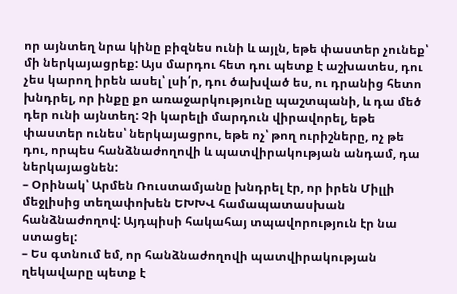որ այնտեղ նրա կինը բիզնես ունի և այլն, եթե փաստեր չունեք՝ մի ներկայացրեք: Այս մարդու հետ դու պետք է աշխատես, դու չես կարող իրեն ասել՝ լսի՛ր, դու ծախված ես, ու դրանից հետո խնդրել, որ ինքը քո առաջարկությունը պաշտպանի, և դա մեծ դեր ունի այնտեղ: Չի կարելի մարդուն վիրավորել, եթե փաստեր ունես՝ ներկայացրու, եթե ոչ՝ թող ուրիշները, ոչ թե դու, որպես հանձնաժողովի և պատվիրակության անդամ, դա ներկայացնեն:
– Օրինակ՝ Արմեն Ռուստամյանը խնդրել էր, որ իրեն Միլլի մեջլիսից տեղափոխեն ԵԽԽՎ համապատասխան հանձնաժողով: Այդպիսի հակահայ տպավորություն էր նա ստացել:
– Ես գտնում եմ, որ հանձնաժողովի պատվիրակության ղեկավարը պետք է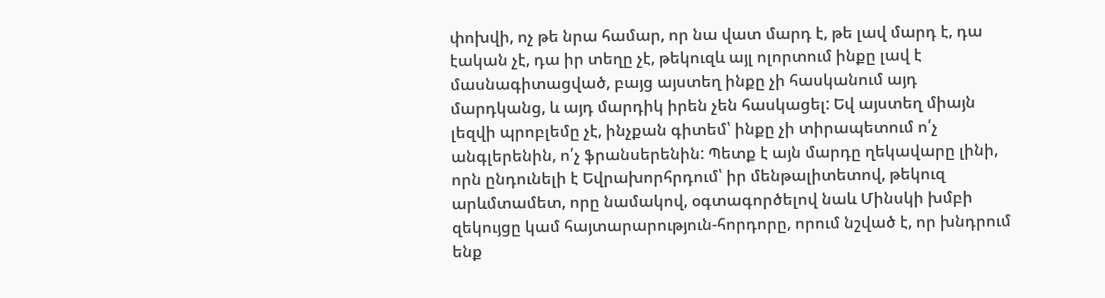փոխվի, ոչ թե նրա համար, որ նա վատ մարդ է, թե լավ մարդ է, դա էական չէ, դա իր տեղը չէ, թեկուզև այլ ոլորտում ինքը լավ է մասնագիտացված, բայց այստեղ ինքը չի հասկանում այդ մարդկանց, և այդ մարդիկ իրեն չեն հասկացել: Եվ այստեղ միայն լեզվի պրոբլեմը չէ, ինչքան գիտեմ՝ ինքը չի տիրապետում ո՛չ անգլերենին, ո՛չ ֆրանսերենին: Պետք է այն մարդը ղեկավարը լինի, որն ընդունելի է Եվրախորհրդում՝ իր մենթալիտետով, թեկուզ արևմտամետ, որը նամակով, օգտագործելով նաև Մինսկի խմբի զեկույցը կամ հայտարարություն-հորդորը, որում նշված է, որ խնդրում ենք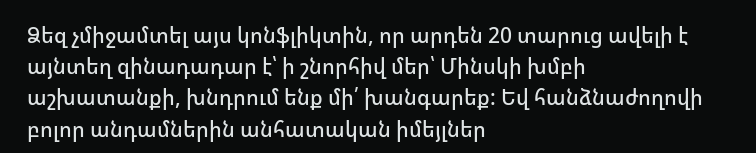Ձեզ չմիջամտել այս կոնֆլիկտին, որ արդեն 20 տարուց ավելի է այնտեղ զինադադար է՝ ի շնորհիվ մեր՝ Մինսկի խմբի աշխատանքի, խնդրում ենք մի՛ խանգարեք: Եվ հանձնաժողովի բոլոր անդամներին անհատական իմեյլներ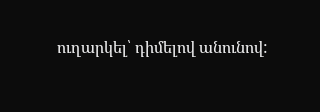ուղարկել՝ դիմելով անունով: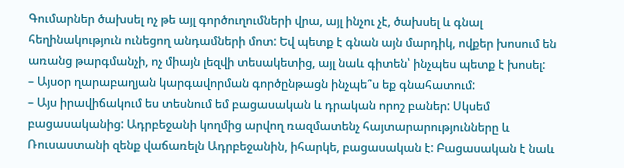Գումարներ ծախսել ոչ թե այլ գործուղումների վրա, այլ ինչու չէ, ծախսել և գնալ հեղինակություն ունեցող անդամների մոտ: Եվ պետք է գնան այն մարդիկ, ովքեր խոսում են առանց թարգմանչի, ոչ միայն լեզվի տեսակետից, այլ նաև գիտեն՝ ինչպես պետք է խոսել:
– Այսօր ղարաբաղյան կարգավորման գործընթացն ինչպե՞ս եք գնահատում:
– Այս իրավիճակում ես տեսնում եմ բացասական և դրական որոշ բաներ: Սկսեմ բացասականից: Ադրբեջանի կողմից արվող ռազմատենչ հայտարարությունները և Ռուսաստանի զենք վաճառելն Ադրբեջանին, իհարկե, բացասական է: Բացասական է նաև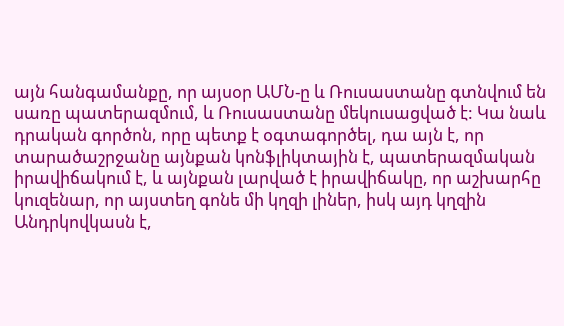այն հանգամանքը, որ այսօր ԱՄՆ-ը և Ռուսաստանը գտնվում են սառը պատերազմում, և Ռուսաստանը մեկուսացված է: Կա նաև դրական գործոն, որը պետք է օգտագործել, դա այն է, որ տարածաշրջանը այնքան կոնֆլիկտային է, պատերազմական իրավիճակում է, և այնքան լարված է իրավիճակը, որ աշխարհը կուզենար, որ այստեղ գոնե մի կղզի լիներ, իսկ այդ կղզին Անդրկովկասն է,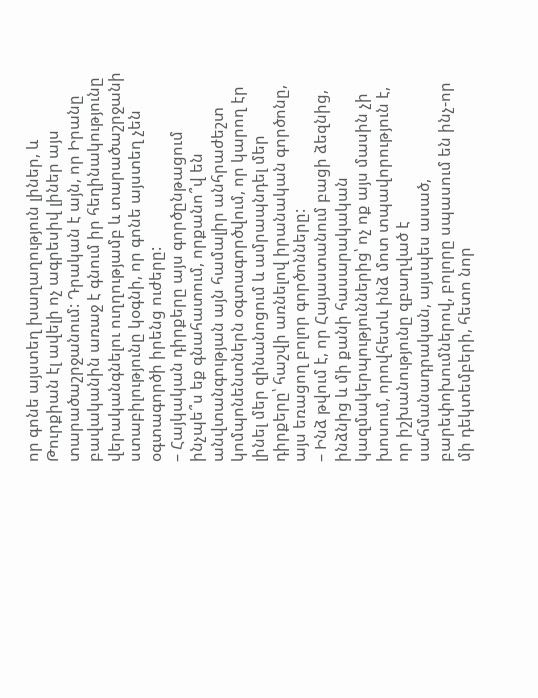որ գոնե այստեղ խաղաղություն լիներ, և Թուրքիան էլ ավելի ոչ ագրեսիվ լիներ այս տարածաշրջանում: Դրական է այն, որ Իրանը բավականին առաջ է գնում իր հեղինակությունը վերականգնելու ուղղությամբ և տարածաշրջանի ստաբիլությունը կօգնի, որ գոնե այստեղ չեն օգտագործի իրենց ուժերը:
– Հայկական դիրքերը այս գործընթացում ինչպե՞ս եք գնահատում, որքանո՞վ են անվտանգության այն համալիր անհրաժեշտ կոմպոնենտներն օգտագործվում, որ կարող էր լինել մեր զինանոցում և ամրապնդել մեր դիրքերը՝ հաշվի առնելով իրանական գործոնը, այս եռացող բոլոր գործոնները:
– Ինձ թվում է, որ Հայաստանում բացի ձեզնից, ինձնից և մի քանի հասարակական կազմակերպություններից՝ ոչ ոք այս մասին չի խոսում, որովհետև ինձ մոտ տպավորություն է, որ իշխանությունը զբաղված է սահմանադրական, այսպես ասած, բարեփոխումներով, բոլորը սպասում են ինչ-որ մի դեկտեմբերի, հետո նոր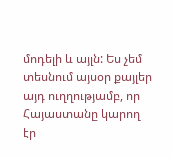մոդելի և այլն: Ես չեմ տեսնում այսօր քայլեր այդ ուղղությամբ, որ Հայաստանը կարող էր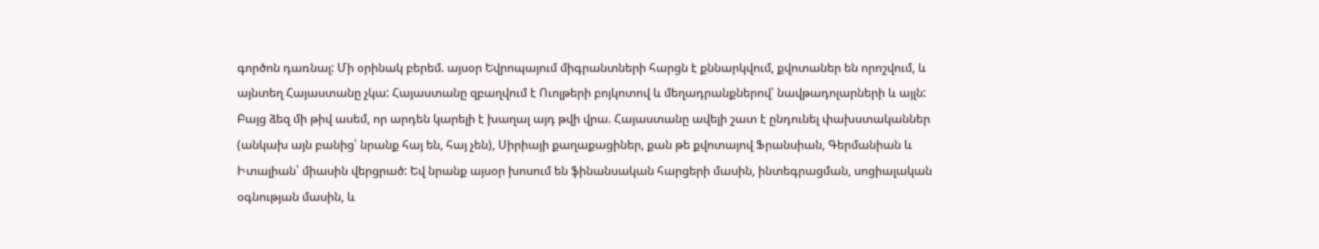գործոն դառնալ: Մի օրինակ բերեմ. այսօր Եվրոպայում միգրանտների հարցն է քննարկվում, քվոտաներ են որոշվում, և այնտեղ Հայաստանը չկա: Հայաստանը զբաղվում է Ուոլթերի բոյկոտով և մեղադրանքներով՝ նավթադոլարների և այլն: Բայց ձեզ մի թիվ ասեմ, որ արդեն կարելի է խաղալ այդ թվի վրա. Հայաստանը ավելի շատ է ընդունել փախստականներ (անկախ այն բանից՝ նրանք հայ են, հայ չեն), Սիրիայի քաղաքացիներ, քան թե քվոտայով Ֆրանսիան, Գերմանիան և Իտալիան՝ միասին վերցրած: Եվ նրանք այսօր խոսում են ֆինանսական հարցերի մասին, ինտեգրացման, սոցիալական օգնության մասին, և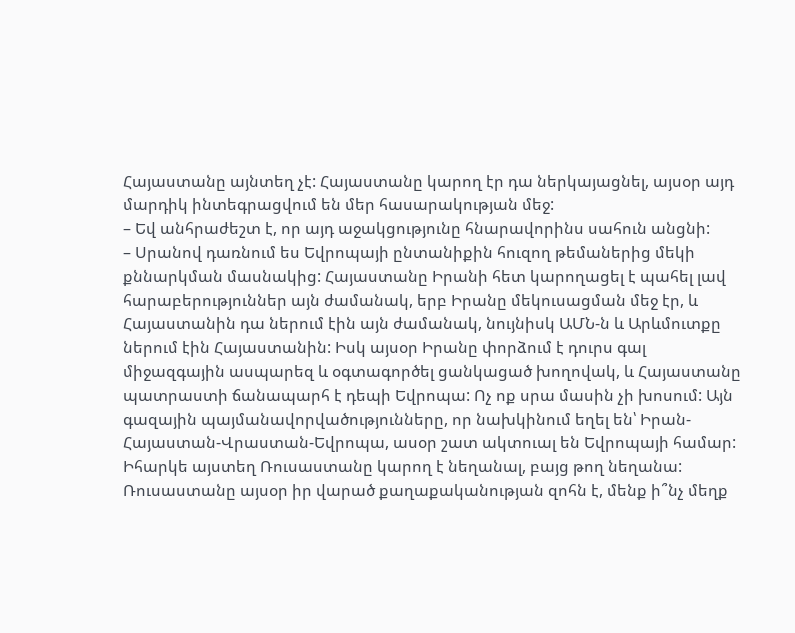Հայաստանը այնտեղ չէ: Հայաստանը կարող էր դա ներկայացնել, այսօր այդ մարդիկ ինտեգրացվում են մեր հասարակության մեջ:
– Եվ անհրաժեշտ է, որ այդ աջակցությունը հնարավորինս սահուն անցնի:
– Սրանով դառնում ես Եվրոպայի ընտանիքին հուզող թեմաներից մեկի քննարկման մասնակից: Հայաստանը Իրանի հետ կարողացել է պահել լավ հարաբերություններ այն ժամանակ, երբ Իրանը մեկուսացման մեջ էր, և Հայաստանին դա ներում էին այն ժամանակ, նույնիսկ ԱՄՆ-ն և Արևմուտքը ներում էին Հայաստանին: Իսկ այսօր Իրանը փորձում է դուրս գալ միջազգային ասպարեզ և օգտագործել ցանկացած խողովակ, և Հայաստանը պատրաստի ճանապարհ է դեպի Եվրոպա: Ոչ ոք սրա մասին չի խոսում: Այն գազային պայմանավորվածությունները, որ նախկինում եղել են՝ Իրան-Հայաստան-Վրաստան-Եվրոպա, ասօր շատ ակտուալ են Եվրոպայի համար: Իհարկե այստեղ Ռուսաստանը կարող է նեղանալ, բայց թող նեղանա: Ռուսաստանը այսօր իր վարած քաղաքականության զոհն է, մենք ի՞նչ մեղք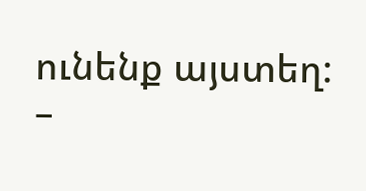ունենք այստեղ:
–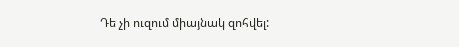Դե չի ուզում միայնակ զոհվել: